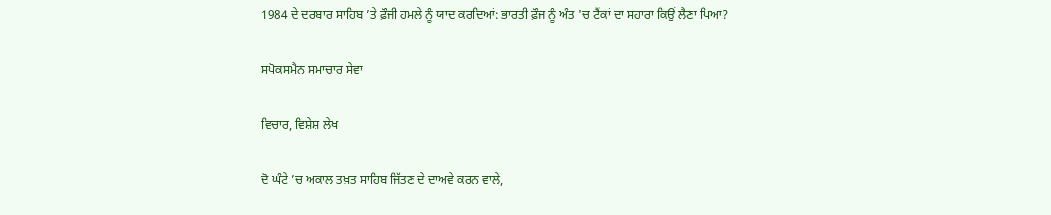1984 ਦੇ ਦਰਬਾਰ ਸਾਹਿਬ ’ਤੇ ਫ਼ੌਜੀ ਹਮਲੇ ਨੂੰ ਯਾਦ ਕਰਦਿਆਂ: ਭਾਰਤੀ ਫ਼ੌਜ ਨੂੰ ਅੰਤ 'ਚ ਟੈਂਕਾਂ ਦਾ ਸਹਾਰਾ ਕਿਉਂ ਲੈਣਾ ਪਿਆ?

ਸਪੋਕਸਮੈਨ ਸਮਾਚਾਰ ਸੇਵਾ

ਵਿਚਾਰ, ਵਿਸ਼ੇਸ਼ ਲੇਖ

ਦੋ ਘੰਟੇ ’ਚ ਅਕਾਲ ਤਖ਼ਤ ਸਾਹਿਬ ਜਿੱਤਣ ਦੇ ਦਾਅਵੇ ਕਰਨ ਵਾਲੇ,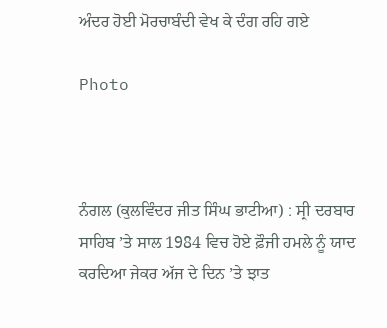ਅੰਦਰ ਹੋਈ ਮੋਰਚਾਬੰਦੀ ਵੇਖ ਕੇ ਦੰਗ ਰਹਿ ਗਏ

Photo



ਨੰਗਲ (ਕੁਲਵਿੰਦਰ ਜੀਤ ਸਿੰਘ ਭਾਟੀਆ) : ਸ੍ਰੀ ਦਰਬਾਰ ਸਾਹਿਬ ’ਤੇ ਸਾਲ 1984 ਵਿਚ ਹੋਏ ਫ਼ੌਜੀ ਹਮਲੇ ਨੂੰ ਯਾਦ ਕਰਦਿਆ ਜੇਕਰ ਅੱਜ ਦੇ ਦਿਨ ’ਤੇ ਝਾਤ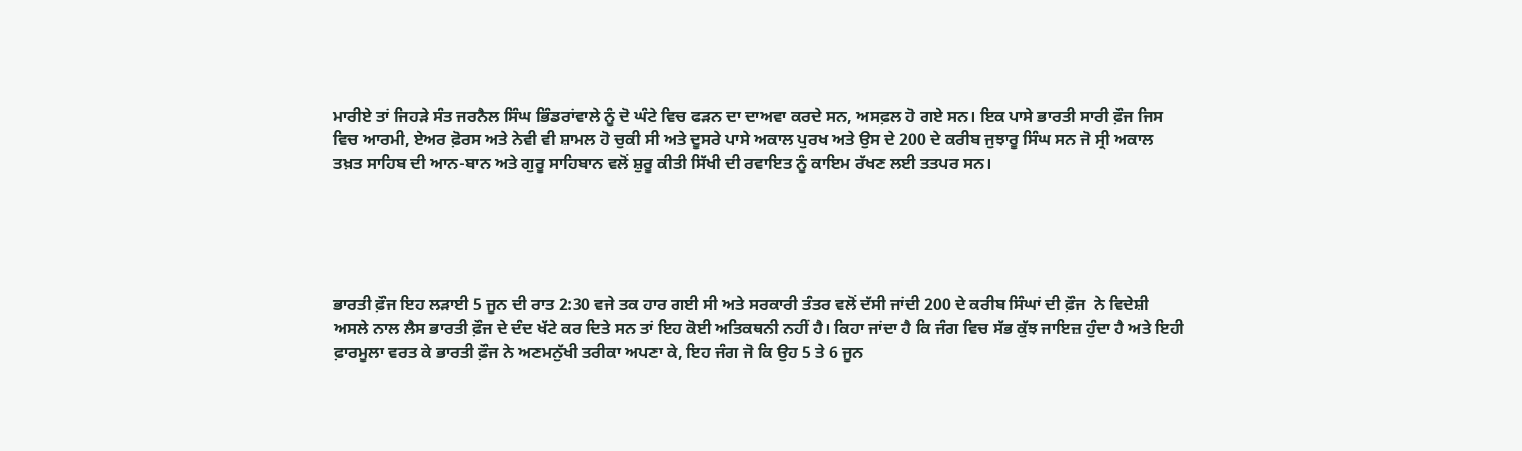ਮਾਰੀਏ ਤਾਂ ਜਿਹੜੇ ਸੰਤ ਜਰਨੈਲ ਸਿੰਘ ਭਿੰਡਰਾਂਵਾਲੇ ਨੂੰ ਦੋ ਘੰਟੇ ਵਿਚ ਫੜਨ ਦਾ ਦਾਅਵਾ ਕਰਦੇ ਸਨ, ਅਸਫ਼ਲ ਹੋ ਗਏ ਸਨ। ਇਕ ਪਾਸੇ ਭਾਰਤੀ ਸਾਰੀ ਫ਼ੌਜ ਜਿਸ ਵਿਚ ਆਰਮੀ, ਏਅਰ ਫ਼ੋਰਸ ਅਤੇ ਨੇਵੀ ਵੀ ਸ਼ਾਮਲ ਹੋ ਚੁਕੀ ਸੀ ਅਤੇ ਦੂਸਰੇ ਪਾਸੇ ਅਕਾਲ ਪੁਰਖ ਅਤੇ ਉਸ ਦੇ 200 ਦੇ ਕਰੀਬ ਜੁਝਾਰੂ ਸਿੰਘ ਸਨ ਜੋ ਸ੍ਰੀ ਅਕਾਲ ਤਖ਼ਤ ਸਾਹਿਬ ਦੀ ਆਨ-ਬਾਨ ਅਤੇ ਗੁਰੂ ਸਾਹਿਬਾਨ ਵਲੋਂ ਸ਼ੁਰੂ ਕੀਤੀ ਸਿੱਖੀ ਦੀ ਰਵਾਇਤ ਨੂੰ ਕਾਇਮ ਰੱਖਣ ਲਈ ਤਤਪਰ ਸਨ।





ਭਾਰਤੀ ਫ਼ੌਜ ਇਹ ਲੜਾਈ 5 ਜੂਨ ਦੀ ਰਾਤ 2:30 ਵਜੇ ਤਕ ਹਾਰ ਗਈ ਸੀ ਅਤੇ ਸਰਕਾਰੀ ਤੰਤਰ ਵਲੋਂ ਦੱਸੀ ਜਾਂਦੀ 200 ਦੇ ਕਰੀਬ ਸਿੰਘਾਂ ਦੀ ਫ਼ੌਜ  ਨੇ ਵਿਦੇਸ਼ੀ ਅਸਲੇ ਨਾਲ ਲੈਸ ਭਾਰਤੀ ਫ਼ੌਜ ਦੇ ਦੰਦ ਖੱਟੇ ਕਰ ਦਿਤੇ ਸਨ ਤਾਂ ਇਹ ਕੋਈ ਅਤਿਕਥਨੀ ਨਹੀਂ ਹੈ। ਕਿਹਾ ਜਾਂਦਾ ਹੈ ਕਿ ਜੰਗ ਵਿਚ ਸੱਭ ਕੁੱਝ ਜਾਇਜ਼ ਹੁੰਦਾ ਹੈ ਅਤੇ ਇਹੀ ਫ਼ਾਰਮੂਲਾ ਵਰਤ ਕੇ ਭਾਰਤੀ ਫ਼ੌਜ ਨੇ ਅਣਮਨੁੱਖੀ ਤਰੀਕਾ ਅਪਣਾ ਕੇ, ਇਹ ਜੰਗ ਜੋ ਕਿ ਉਹ 5 ਤੇ 6 ਜੂਨ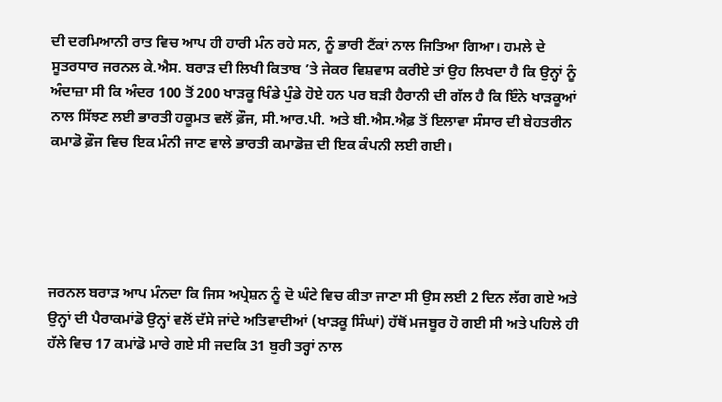ਦੀ ਦਰਮਿਆਨੀ ਰਾਤ ਵਿਚ ਆਪ ਹੀ ਹਾਰੀ ਮੰਨ ਰਹੇ ਸਨ, ਨੂੰ ਭਾਰੀ ਟੈਂਕਾਂ ਨਾਲ ਜਿਤਿਆ ਗਿਆ। ਹਮਲੇ ਦੇ ਸੂਤਰਧਾਰ ਜਰਨਲ ਕੇ.ਐਸ. ਬਰਾੜ ਦੀ ਲਿਖੀ ਕਿਤਾਬ ’ਤੇ ਜੇਕਰ ਵਿਸ਼ਵਾਸ ਕਰੀਏ ਤਾਂ ਉਹ ਲਿਖਦਾ ਹੈ ਕਿ ਉਨ੍ਹਾਂ ਨੂੰ ਅੰਦਾਜ਼ਾ ਸੀ ਕਿ ਅੰਦਰ 100 ਤੋਂ 200 ਖਾੜਕੂ ਖਿੰਡੇ ਪੁੰਡੇ ਹੋਏ ਹਨ ਪਰ ਬੜੀ ਹੈਰਾਨੀ ਦੀ ਗੱਲ ਹੈ ਕਿ ਇੰਨੇ ਖਾੜਕੂਆਂ ਨਾਲ ਸਿੱਝਣ ਲਈ ਭਾਰਤੀ ਹਕੂਮਤ ਵਲੋਂ ਫ਼ੌਜ, ਸੀ.ਆਰ.ਪੀ. ਅਤੇ ਬੀ.ਐਸ.ਐਫ਼ ਤੋਂ ਇਲਾਵਾ ਸੰਸਾਰ ਦੀ ਬੇਹਤਰੀਨ ਕਮਾਡੋ ਫ਼ੌਜ ਵਿਚ ਇਕ ਮੰਨੀ ਜਾਣ ਵਾਲੇ ਭਾਰਤੀ ਕਮਾਡੋਜ਼ ਦੀ ਇਕ ਕੰਪਨੀ ਲਈ ਗਈ।





ਜਰਨਲ ਬਰਾੜ ਆਪ ਮੰਨਦਾ ਕਿ ਜਿਸ ਅਪ੍ਰੇਸ਼ਨ ਨੂੰ ਦੋ ਘੰਟੇ ਵਿਚ ਕੀਤਾ ਜਾਣਾ ਸੀ ਉਸ ਲਈ 2 ਦਿਨ ਲੱਗ ਗਏ ਅਤੇ ਉਨ੍ਹਾਂ ਦੀ ਪੈਰਾਕਮਾਂਡੋ ਉਨ੍ਹਾਂ ਵਲੋਂ ਦੱਸੇ ਜਾਂਦੇ ਅਤਿਵਾਦੀਆਂ (ਖਾੜਕੂ ਸਿੰਘਾਂ) ਹੱਥੋਂ ਮਜਬੂਰ ਹੋ ਗਈ ਸੀ ਅਤੇ ਪਹਿਲੇ ਹੀ ਹੱਲੇ ਵਿਚ 17 ਕਮਾਂਡੋ ਮਾਰੇ ਗਏ ਸੀ ਜਦਕਿ 31 ਬੁਰੀ ਤਰ੍ਹਾਂ ਨਾਲ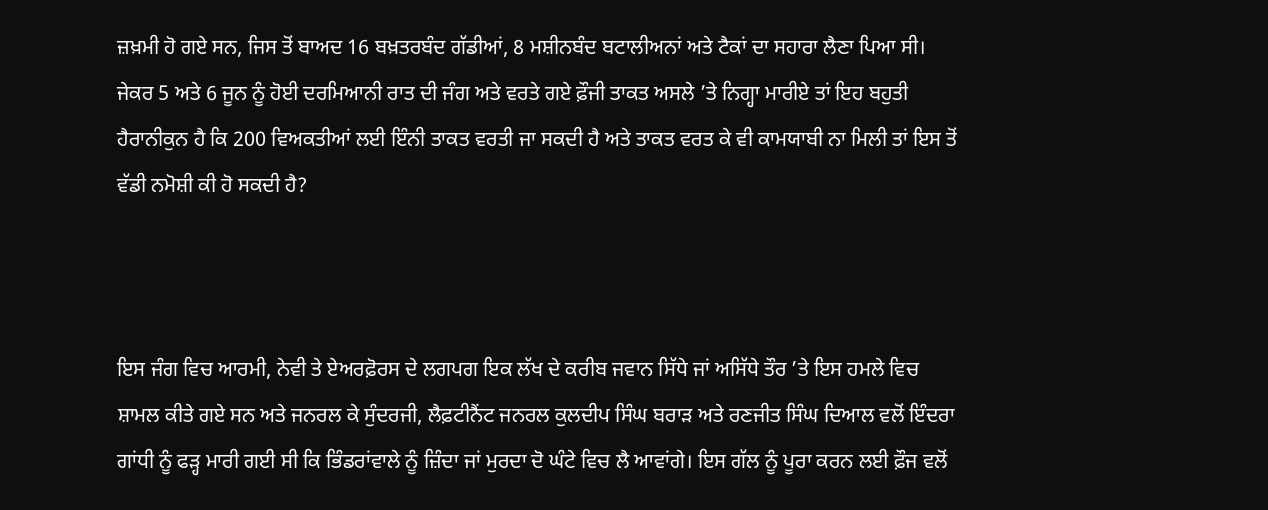ਜ਼ਖ਼ਮੀ ਹੋ ਗਏ ਸਨ, ਜਿਸ ਤੋਂ ਬਾਅਦ 16 ਬਖ਼ਤਰਬੰਦ ਗੱਡੀਆਂ, 8 ਮਸ਼ੀਨਬੰਦ ਬਟਾਲੀਅਨਾਂ ਅਤੇ ਟੈਕਾਂ ਦਾ ਸਹਾਰਾ ਲੈਣਾ ਪਿਆ ਸੀ।  ਜੇਕਰ 5 ਅਤੇ 6 ਜੂਨ ਨੂੰ ਹੋਈ ਦਰਮਿਆਨੀ ਰਾਤ ਦੀ ਜੰਗ ਅਤੇ ਵਰਤੇ ਗਏ ਫ਼ੌਜੀ ਤਾਕਤ ਅਸਲੇ ’ਤੇ ਨਿਗ੍ਹਾ ਮਾਰੀਏ ਤਾਂ ਇਹ ਬਹੁਤੀ ਹੈਰਾਨੀਕੁਨ ਹੈ ਕਿ 200 ਵਿਅਕਤੀਆਂ ਲਈ ਇੰਨੀ ਤਾਕਤ ਵਰਤੀ ਜਾ ਸਕਦੀ ਹੈ ਅਤੇ ਤਾਕਤ ਵਰਤ ਕੇ ਵੀ ਕਾਮਯਾਬੀ ਨਾ ਮਿਲੀ ਤਾਂ ਇਸ ਤੋਂ ਵੱਡੀ ਨਮੋਸ਼ੀ ਕੀ ਹੋ ਸਕਦੀ ਹੈ?



ਇਸ ਜੰਗ ਵਿਚ ਆਰਮੀ, ਨੇਵੀ ਤੇ ਏਅਰਫ਼ੋਰਸ ਦੇ ਲਗਪਗ ਇਕ ਲੱਖ ਦੇ ਕਰੀਬ ਜਵਾਨ ਸਿੱਧੇ ਜਾਂ ਅਸਿੱਧੇ ਤੌਰ ’ਤੇ ਇਸ ਹਮਲੇ ਵਿਚ ਸ਼ਾਮਲ ਕੀਤੇ ਗਏ ਸਨ ਅਤੇ ਜਨਰਲ ਕੇ ਸੁੰਦਰਜੀ, ਲੈਫ਼ਟੀਨੈਂਟ ਜਨਰਲ ਕੁਲਦੀਪ ਸਿੰਘ ਬਰਾੜ ਅਤੇ ਰਣਜੀਤ ਸਿੰਘ ਦਿਆਲ ਵਲੋਂ ਇੰਦਰਾ ਗਾਂਧੀ ਨੂੰ ਫੜ੍ਹ ਮਾਰੀ ਗਈ ਸੀ ਕਿ ਭਿੰਡਰਾਂਵਾਲੇ ਨੂੰ ਜ਼ਿੰਦਾ ਜਾਂ ਮੁਰਦਾ ਦੋ ਘੰਟੇ ਵਿਚ ਲੈ ਆਵਾਂਗੇ। ਇਸ ਗੱਲ ਨੂੰ ਪੂਰਾ ਕਰਨ ਲਈ ਫ਼ੌਜ ਵਲੋਂ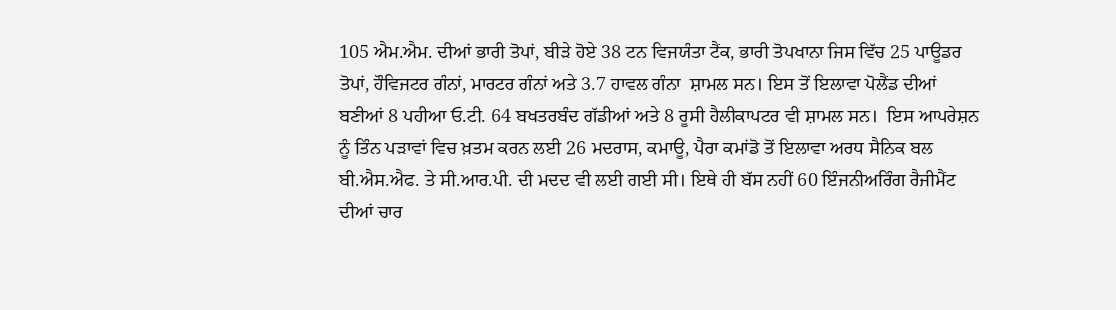105 ਐਮ.ਐਮ. ਦੀਆਂ ਭਾਰੀ ਤੋਪਾਂ, ਬੀੜੇ ਹੋਏ 38 ਟਨ ਵਿਜਯੰਤਾ ਟੈਂਕ, ਭਾਰੀ ਤੋਪਖਾਨਾ ਜਿਸ ਵਿੱਚ 25 ਪਾਊਡਰ ਤੋਪਾਂ, ਹੌਵਿਜਟਰ ਗੰਨਾਂ, ਮਾਰਟਰ ਗੰਨਾਂ ਅਤੇ 3.7 ਹਾਵਲ ਗੰਨਾ  ਸ਼ਾਮਲ ਸਨ। ਇਸ ਤੋਂ ਇਲਾਵਾ ਪੋਲੈਂਡ ਦੀਆਂ ਬਣੀਆਂ 8 ਪਹੀਆ ਓ.ਟੀ. 64 ਬਖਤਰਬੰਦ ਗੱਡੀਆਂ ਅਤੇ 8 ਰੂਸੀ ਹੈਲੀਕਾਪਟਰ ਵੀ ਸ਼ਾਮਲ ਸਨ।  ਇਸ ਆਪਰੇਸ਼ਨ ਨੂੰ ਤਿੰਨ ਪੜਾਵਾਂ ਵਿਚ ਖ਼ਤਮ ਕਰਨ ਲਈ 26 ਮਦਰਾਸ, ਕਮਾਊ, ਪੈਰਾ ਕਮਾਂਡੋ ਤੋਂ ਇਲਾਵਾ ਅਰਧ ਸੈਨਿਕ ਬਲ ਬੀ.ਐਸ.ਐਫ. ਤੇ ਸੀ.ਆਰ.ਪੀ. ਦੀ ਮਦਦ ਵੀ ਲਈ ਗਈ ਸੀ। ਇਥੇ ਹੀ ਬੱਸ ਨਹੀਂ 60 ਇੰਜਨੀਅਰਿੰਗ ਰੈਜੀਮੈਂਟ ਦੀਆਂ ਚਾਰ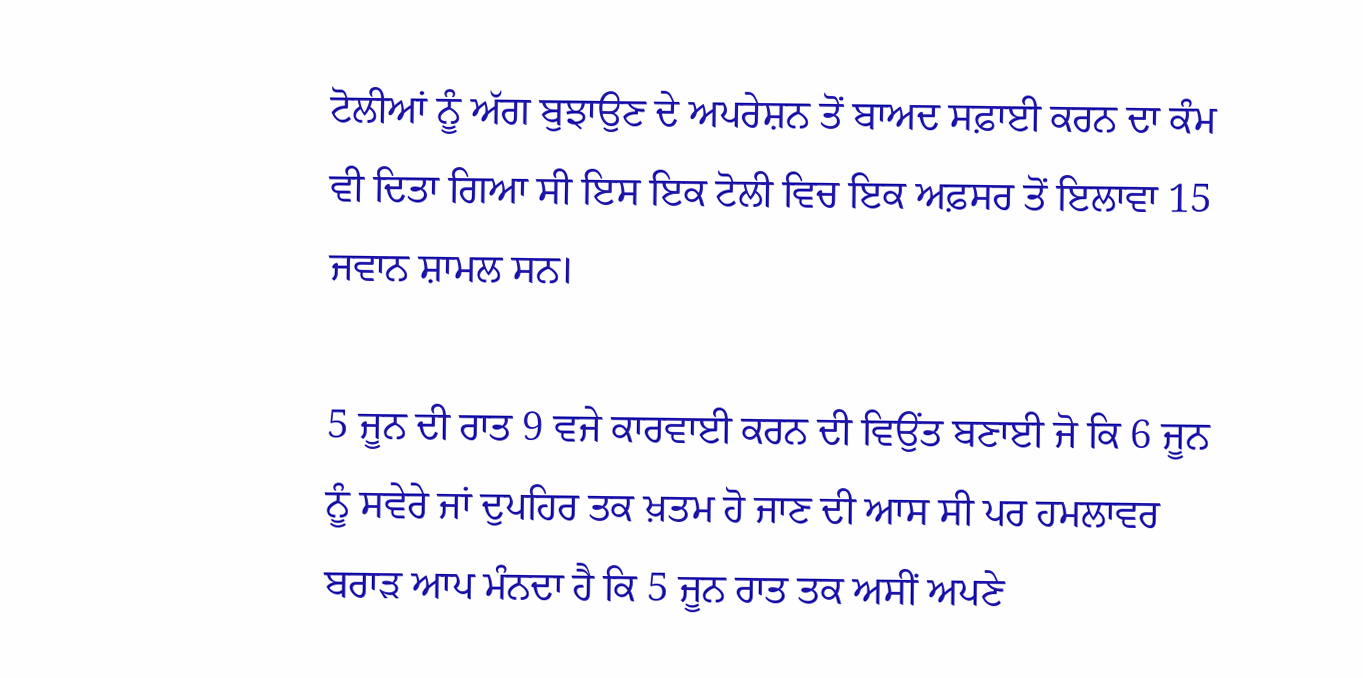ਟੋਲੀਆਂ ਨੂੰ ਅੱਗ ਬੁਝਾਉਣ ਦੇ ਅਪਰੇਸ਼ਨ ਤੋਂ ਬਾਅਦ ਸਫ਼ਾਈ ਕਰਨ ਦਾ ਕੰਮ ਵੀ ਦਿਤਾ ਗਿਆ ਸੀ ਇਸ ਇਕ ਟੋਲੀ ਵਿਚ ਇਕ ਅਫ਼ਸਰ ਤੋਂ ਇਲਾਵਾ 15 ਜਵਾਨ ਸ਼ਾਮਲ ਸਨ।

5 ਜੂਨ ਦੀ ਰਾਤ 9 ਵਜੇ ਕਾਰਵਾਈ ਕਰਨ ਦੀ ਵਿਉਂਤ ਬਣਾਈ ਜੋ ਕਿ 6 ਜੂਨ ਨੂੰ ਸਵੇਰੇ ਜਾਂ ਦੁਪਹਿਰ ਤਕ ਖ਼ਤਮ ਹੋ ਜਾਣ ਦੀ ਆਸ ਸੀ ਪਰ ਹਮਲਾਵਰ ਬਰਾੜ ਆਪ ਮੰਨਦਾ ਹੈ ਕਿ 5 ਜੂਨ ਰਾਤ ਤਕ ਅਸੀਂ ਅਪਣੇ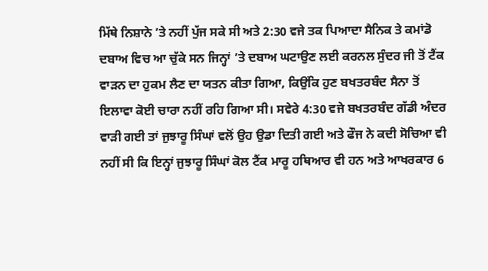ਮਿੱਥੇ ਨਿਸ਼ਾਨੇ ’ਤੇ ਨਹੀਂ ਪੁੱਜ ਸਕੇ ਸੀ ਅਤੇ 2:30 ਵਜੇ ਤਕ ਪਿਆਦਾ ਸੈਨਿਕ ਤੇ ਕਮਾਂਡੋ ਦਬਾਅ ਵਿਚ ਆ ਚੁੱਕੇ ਸਨ ਜਿਨ੍ਹਾਂ ’ਤੇ ਦਬਾਅ ਘਟਾਉਣ ਲਈ ਕਰਨਲ ਸੁੰਦਰ ਜੀ ਤੋਂ ਟੈਂਕ ਵਾੜਨ ਦਾ ਹੁਕਮ ਲੈਣ ਦਾ ਯਤਨ ਕੀਤਾ ਗਿਆ, ਕਿਉਂਕਿ ਹੁਣ ਬਖਤਰਬੰਦ ਸੈਨਾ ਤੋਂ ਇਲਾਵਾ ਕੋਈ ਚਾਰਾ ਨਹੀਂ ਰਹਿ ਗਿਆ ਸੀ। ਸਵੇਰੇ 4:30 ਵਜੇ ਬਖਤਰਬੰਦ ਗੱਡੀ ਅੰਦਰ ਵਾੜੀ ਗਈ ਤਾਂ ਜੁਝਾਰੂ ਸਿੰਘਾਂ ਵਲੋਂ ਉਹ ਉਡਾ ਦਿਤੀ ਗਈ ਅਤੇ ਫੌਜ ਨੇ ਕਦੀ ਸੋਚਿਆ ਵੀ ਨਹੀਂ ਸੀ ਕਿ ਇਨ੍ਹਾਂ ਜੁਝਾਰੂ ਸਿੰਘਾਂ ਕੋਲ ਟੈਂਕ ਮਾਰੂ ਹਥਿਆਰ ਵੀ ਹਨ ਅਤੇ ਆਖਰਕਾਰ 6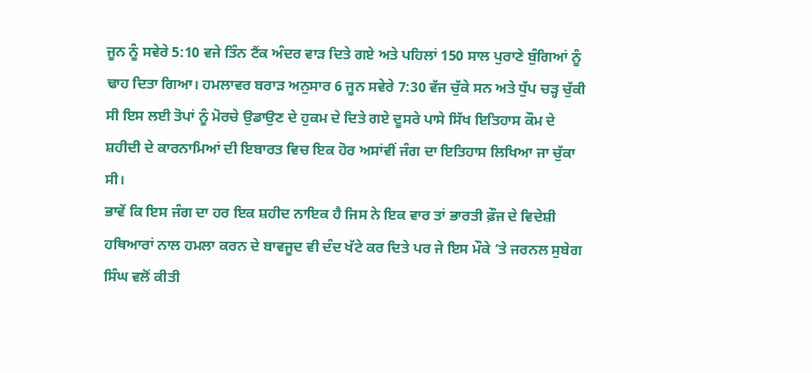ਜੂਨ ਨੂੰ ਸਵੇਰੇ 5:10 ਵਜੇ ਤਿੰਨ ਟੈਂਕ ਅੰਦਰ ਵਾੜ ਦਿਤੇ ਗਏ ਅਤੇ ਪਹਿਲਾਂ 150 ਸਾਲ ਪੁਰਾਣੇ ਬੁੰਗਿਆਂ ਨੂੰ ਢਾਹ ਦਿਤਾ ਗਿਆ। ਹਮਲਾਵਰ ਬਰਾੜ ਅਨੁਸਾਰ 6 ਜੂਨ ਸਵੇਰੇ 7:30 ਵੱਜ ਚੁੱਕੇ ਸਨ ਅਤੇ ਧੁੱਪ ਚੜ੍ਹ ਚੁੱਕੀ ਸੀ ਇਸ ਲਈ ਤੋਪਾਂ ਨੂੰ ਮੋਰਚੇ ਉਡਾਉਣ ਦੇ ਹੁਕਮ ਦੇ ਦਿਤੇ ਗਏ ਦੂਸਰੇ ਪਾਸੇ ਸਿੱਖ ਇਤਿਹਾਸ ਕੌਮ ਦੇ ਸ਼ਹੀਦੀ ਦੇ ਕਾਰਨਾਮਿਆਂ ਦੀ ਇਬਾਰਤ ਵਿਚ ਇਕ ਹੋਰ ਅਸਾਂਵੀਂ ਜੰਗ ਦਾ ਇਤਿਹਾਸ ਲਿਖਿਆ ਜਾ ਚੁੱਕਾ ਸੀ।
ਭਾਵੇਂ ਕਿ ਇਸ ਜੰਗ ਦਾ ਹਰ ਇਕ ਸ਼ਹੀਦ ਨਾਇਕ ਹੈ ਜਿਸ ਨੇ ਇਕ ਵਾਰ ਤਾਂ ਭਾਰਤੀ ਫ਼ੌਜ ਦੇ ਵਿਦੇਸ਼ੀ ਹਥਿਆਰਾਂ ਨਾਲ ਹਮਲਾ ਕਰਨ ਦੇ ਬਾਵਜੂਦ ਵੀ ਦੰਦ ਖੱਟੇ ਕਰ ਦਿਤੇ ਪਰ ਜੇ ਇਸ ਮੌਕੇ ’ਤੇ ਜਰਨਲ ਸੁਬੇਗ ਸਿੰਘ ਵਲੋਂ ਕੀਤੀ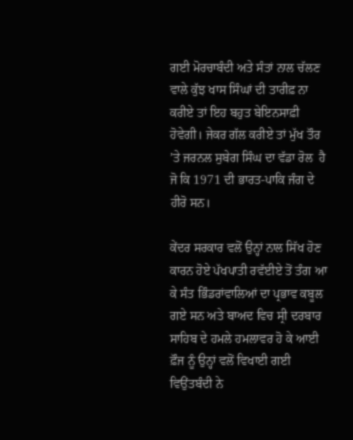ਗਈ ਮੋਰਚਾਬੰਦੀ ਅਤੇ ਸੰਤਾਂ ਨਾਲ ਚੱਲਣ ਵਾਲੇ ਕੁੱਝ ਖਾਸ ਸਿੰਘਾਂ ਦੀ ਤਾਰੀਫ਼ ਨਾ ਕਰੀਏ ਤਾਂ ਇਹ ਬਹੁਤ ਬੇਇਨਸਾਫ਼ੀ ਹੋਵੇਗੀ। ਜੇਕਰ ਗੱਲ ਕਰੀਏ ਤਾਂ ਮੁੱਖ ਤੌਰ ’ਤੇ ਜਰਨਲ ਸੁਬੇਗ ਸਿੰਘ ਦਾ ਵੱਡਾ ਰੋਲ  ਹੈ ਜੋ ਕਿ 1971 ਦੀ ਭਾਰਤ-ਪਾਕਿ ਜੰਗ ਦੇ ਹੀਰੋ ਸਨ।

ਕੇਂਦਰ ਸਰਕਾਰ ਵਲੋਂ ਉਨ੍ਹਾਂ ਨਾਲ ਸਿੱਖ ਹੋਣ ਕਾਰਨ ਹੋਏ ਪੱਖਪਾਤੀ ਰਵੱਈਏ ਤੋਂ ਤੰਗ ਆ ਕੇ ਸੰਤ ਭਿੰਡਰਾਂਵਾਲਿਆਂ ਦਾ ਪ੍ਰਭਾਵ ਕਬੂਲ ਗਏ ਸਨ ਅਤੇ ਬਾਅਦ ਵਿਚ ਸ੍ਰੀ ਦਰਬਾਰ ਸਾਹਿਬ ਦੇ ਹਮਲੇ ਹਮਲਾਵਰ ਹੋ ਕੇ ਆਈ ਫ਼ੌਜ ਨੂੰ ਉਨ੍ਹਾਂ ਵਲੋਂ ਵਿਖਾਈ ਗਈ ਵਿਉਂਤਬੰਦੀ ਨੇ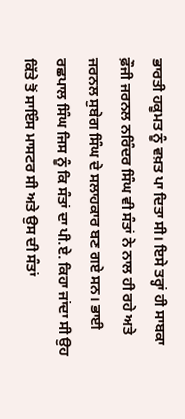ਭਾਰਤੀ ਹਕੂਮਤ ਨੂੰ ਵਖ਼ਤ ਪਾ ਦਿਤਾ ਸੀ। ਇਸੇ ਤਰ੍ਹਾਂ ਹੀ ਸਾਬਕਾ ਫ਼ੌਜੀ ਜਰਨਲ ਨਰਿੰਦਰ ਸਿੰਘ ਵੀ ਸੰਤਾਂ ਨੇ ਨਾਲ ਹੀ ਰਹੇ ਅਤੇ ਜਰਨਲ ਸੁਬੇਗ ਸਿੰਘ ਦੇ ਸਲਾਹਕਾਰ ਬਣ ਗਏ ਸਨ। ਭਾਈ ਰਛਪਾਲ ਸਿੰਘ ਜਿਸ ਨੂੰ ਕਿ ਸੰਤਾਂ ਦਾ ਪੀ.ਏ. ਕਿਹਾ ਜਾਂਦਾ ਸੀ ਉਹ ਕਿੱਤੇ ਤੋਂ ਸਾਇੰਸ ਮਾਸਟਰ ਸੀ ਅਤੇ ਉਸ ਦੀ ਸੰਤਾਂ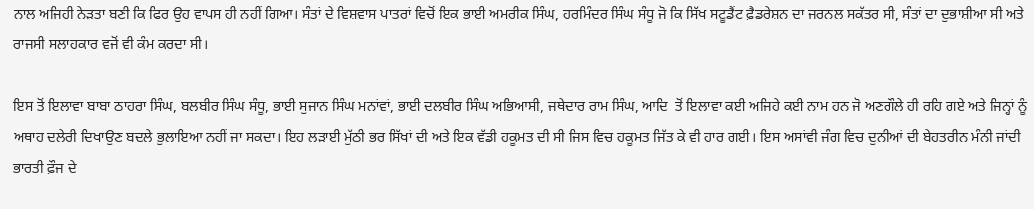ਨਾਲ ਅਜਿਹੀ ਨੇੜਤਾ ਬਣੀ ਕਿ ਫਿਰ ਉਹ ਵਾਪਸ ਹੀ ਨਹੀਂ ਗਿਆ। ਸੰਤਾਂ ਦੇ ਵਿਸ਼ਵਾਸ ਪਾਤਰਾਂ ਵਿਚੋਂ ਇਕ ਭਾਈ ਅਮਰੀਕ ਸਿੰਘ, ਹਰਮਿੰਦਰ ਸਿੰਘ ਸੰਧੂ ਜੋ ਕਿ ਸਿੱਖ ਸਟੂਡੈਂਟ ਫ਼ੈਡਰੇਸ਼ਨ ਦਾ ਜਰਨਲ ਸਕੱਤਰ ਸੀ, ਸੰਤਾਂ ਦਾ ਦੁਭਾਸ਼ੀਆ ਸੀ ਅਤੇ ਰਾਜਸੀ ਸਲਾਹਕਾਰ ਵਜੋਂ ਵੀ ਕੰਮ ਕਰਦਾ ਸੀ।

ਇਸ ਤੋਂ ਇਲਾਵਾ ਬਾਬਾ ਠਾਹਰਾ ਸਿੰਘ, ਬਲਬੀਰ ਸਿੰਘ ਸੰਧੂ, ਭਾਈ ਸੁਜਾਨ ਸਿੰਘ ਮਨਾਂਵਾਂ, ਭਾਈ ਦਲਬੀਰ ਸਿੰਘ ਅਭਿਆਸੀ, ਜਥੇਦਾਰ ਰਾਮ ਸਿੰਘ, ਆਦਿ  ਤੋਂ ਇਲਾਵਾ ਕਈ ਅਜਿਹੇ ਕਈ ਨਾਮ ਹਨ ਜੋ ਅਣਗੌਲੇ ਹੀ ਰਹਿ ਗਏ ਅਤੇ ਜਿਨ੍ਹਾਂ ਨੂੰ ਅਥਾਹ ਦਲੇਰੀ ਦਿਖਾਉਣ ਬਦਲੇ ਭੁਲਾਇਆ ਨਹੀਂ ਜਾ ਸਕਦਾ। ਇਹ ਲੜਾਈ ਮੁੱਠੀ ਭਰ ਸਿੱਖਾਂ ਦੀ ਅਤੇ ਇਕ ਵੱਡੀ ਹਕੂਮਤ ਦੀ ਸੀ ਜਿਸ ਵਿਚ ਹਕੂਮਤ ਜਿੱਤ ਕੇ ਵੀ ਹਾਰ ਗਈ। ਇਸ ਅਸਾਂਵੀ ਜੰਗ ਵਿਚ ਦੁਨੀਆਂ ਦੀ ਬੇਹਤਰੀਨ ਮੰਨੀ ਜਾਂਦੀ ਭਾਰਤੀ ਫ਼ੌਜ ਦੇ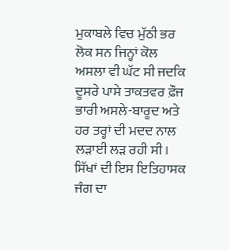ਮੁਕਾਬਲੇ ਵਿਚ ਮੁੱਠੀ ਭਰ ਲੋਕ ਸਨ ਜਿਨ੍ਹਾਂ ਕੋਲ ਅਸਲਾ ਵੀ ਘੱਟ ਸੀ ਜਦਕਿ ਦੂਸਰੇ ਪਾਸੇ ਤਾਕਤਵਰ ਫ਼ੌਜ ਭਾਰੀ ਅਸਲੇ-ਬਾਰੂਦ ਅਤੇ ਹਰ ਤਰ੍ਹਾਂ ਦੀ ਮਦਦ ਨਾਲ ਲੜਾਈ ਲੜ ਰਹੀ ਸੀ। ਸਿੱਖਾਂ ਦੀ ਇਸ ਇਤਿਹਾਸਕ ਜੰਗ ਦਾ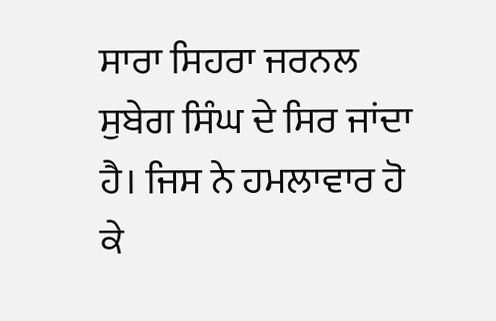ਸਾਰਾ ਸਿਹਰਾ ਜਰਨਲ ਸੁਬੇਗ ਸਿੰਘ ਦੇ ਸਿਰ ਜਾਂਦਾ ਹੈ। ਜਿਸ ਨੇ ਹਮਲਾਵਾਰ ਹੋ ਕੇ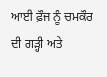ਆਈ ਫ਼ੌਜ ਨੂੰ ਚਮਕੌਰ ਦੀ ਗੜ੍ਹੀ ਅਤੇ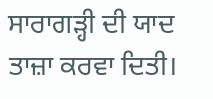ਸਾਰਾਗੜ੍ਹੀ ਦੀ ਯਾਦ ਤਾਜ਼ਾ ਕਰਵਾ ਦਿਤੀ।